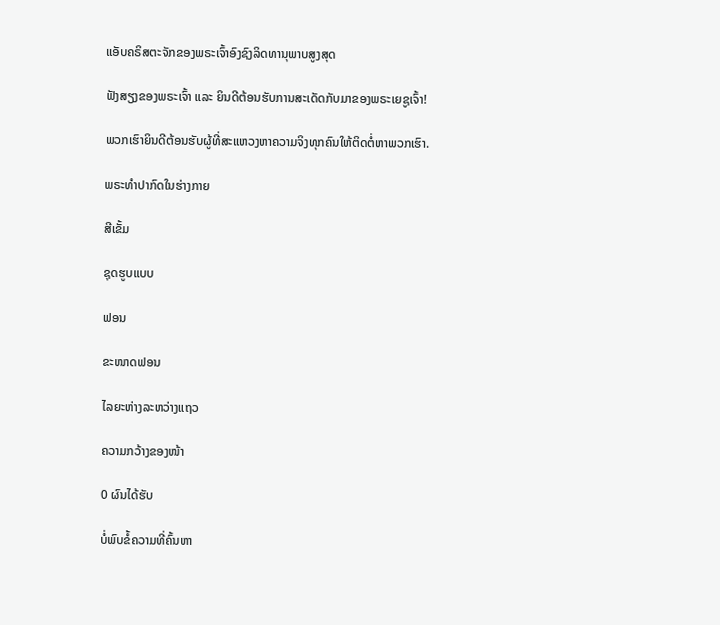ແອັບຄຣິສຕະຈັກຂອງພຣະເຈົ້າອົງຊົງລິດທານຸພາບສູງສຸດ

ຟັງສຽງຂອງພຣະເຈົ້າ ແລະ ຍິນດີຕ້ອນຮັບການສະເດັດກັບມາຂອງພຣະເຍຊູເຈົ້າ!

ພວກເຮົາຍິນດີຕ້ອນຮັບຜູ້ທີ່ສະແຫວງຫາຄວາມຈິງທຸກຄົນໃຫ້ຕິດຕໍ່ຫາພວກເຮົາ.

ພຣະທໍາປາກົດໃນຮ່າງກາຍ

ສີເຂັ້ມ

ຊຸດຮູບແບບ

ຟອນ

ຂະໜາດຟອນ

ໄລຍະຫ່າງລະຫວ່າງແຖວ

ຄວາມກວ້າງຂອງໜ້າ

0 ຜົນໄດ້ຮັບ

ບໍ່ພົບຂໍ້ຄວາມທີ່ຄົ້ນຫາ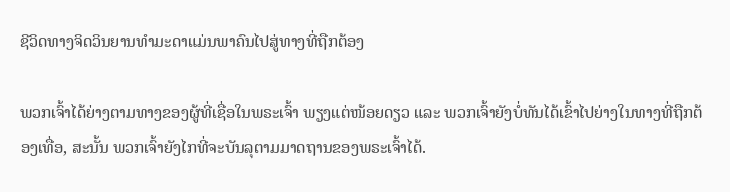ຊີວິດທາງຈິດວິນຍານທໍາມະດາແມ່ນພາຄົນໄປສູ່ທາງທີ່ຖືກຕ້ອງ

ພວກເຈົ້າໄດ້ຍ່າງຕາມທາງຂອງຜູ້ທີ່ເຊື່ອໃນພຣະເຈົ້າ ພຽງແຕ່ໜ້ອຍດຽວ ແລະ ພວກເຈົ້າຍັງບໍ່ທັນໄດ້ເຂົ້າໄປຍ່າງໃນທາງທີ່ຖືກຕ້ອງເທື່ອ, ສະນັ້ນ ພວກເຈົ້າຍັງໄກທີ່ຈະບັນລຸຕາມມາດຖານຂອງພຣະເຈົ້າໄດ້.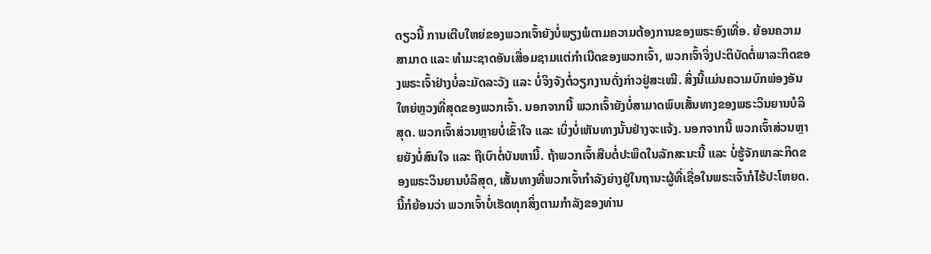ດຽວນີ້ ການເຕີບໃຫຍ່ຂອງພວກເຈົ້າຍັງບໍ່ພຽງພໍຕາມຄວາມຕ້ອງການຂອງພຣະອົງເທື່ອ. ຍ້ອນຄວາມສາມາດ ແລະ ທໍາມະຊາດອັນເສື່ອມຊາມແຕ່ກໍາເນີດຂອງພວກເຈົ້າ, ພວກເຈົ້າຈິ່ງປະຕິບັດຕໍ່ພາລະກິດຂອງພຣະເຈົ້າຢ່າງບໍ່ລະມັດລະວັງ ແລະ ບໍ່ຈິງຈັງຕໍ່ວຽກງານດັ່ງກ່າວຢູ່ສະເໝີ. ສິ່ງນີ້ແມ່ນຄວາມບົກພ່ອງອັນໃຫຍ່ຫຼວງທີ່ສຸດຂອງພວກເຈົ້າ. ນອກຈາກນີ້ ພວກເຈົ້າຍັງບໍ່ສາມາດພົບເສັ້ນທາງຂອງພຣະວິນຍານບໍລິສຸດ. ພວກເຈົ້າສ່ວນຫຼາຍບໍ່ເຂົ້າໃຈ ແລະ ເບິ່ງບໍ່ເຫັນທາງນັ້ນຢ່າງຈະແຈ້ງ. ນອກຈາກນີ້ ພວກເຈົ້າສ່ວນຫຼາຍຍັງບໍ່ສົນໃຈ ແລະ ຖືເບົາຕໍ່ບັນຫານີ້. ຖ້າພວກເຈົ້າສືບຕໍ່ປະພຶດໃນລັກສະນະນີ້ ແລະ ບໍ່ຮູ້ຈັກພາລະກິດຂອງພຣະວິນຍານບໍລິສຸດ, ເສັ້ນທາງທີ່ພວກເຈົ້າກໍາລັງຍ່າງຢູ່ໃນຖານະຜູ້ທີ່ເຊື່ອໃນພຣະເຈົ້າກໍໄຮ້ປະໂຫຍດ. ນີ້ກໍຍ້ອນວ່າ ພວກເຈົ້າບໍ່ເຮັດທຸກສິ່ງຕາມກໍາລັງຂອງທ່ານ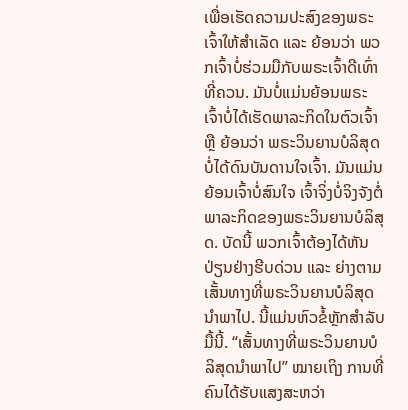ເພື່ອເຮັດຄວາມປະສົງຂອງພຣະເຈົ້າໃຫ້ສໍາເລັດ ແລະ ຍ້ອນວ່າ ພວກເຈົ້າບໍ່ຮ່ວມມືກັບພຣະເຈົ້າດີເທົ່າທີ່ຄວນ. ມັນບໍ່ແມ່ນຍ້ອນພຣະເຈົ້າບໍ່ໄດ້ເຮັດພາລະກິດໃນຕົວເຈົ້າ ຫຼື ຍ້ອນວ່າ ພຣະວິນຍານບໍລິສຸດບໍ່ໄດ້ດົນບັນດານໃຈເຈົ້າ. ມັນແມ່ນຍ້ອນເຈົ້າບໍ່ສົນໃຈ ເຈົ້າຈິ່ງບໍ່ຈິງຈັງຕໍ່ພາລະກິດຂອງພຣະວິນຍານບໍລິສຸດ. ບັດນີ້ ພວກເຈົ້າຕ້ອງໄດ້ຫັນປ່ຽນຢ່າງຮີບດ່ວນ ແລະ ຍ່າງຕາມເສັ້ນທາງທີ່ພຣະວິນຍານບໍລິສຸດນໍາພາໄປ. ນີ້ແມ່ນຫົວຂໍ້ຫຼັກສໍາລັບມື້ນີ້. “ເສັ້ນທາງທີ່ພຣະວິນຍານບໍລິສຸດນໍາພາໄປ” ໝາຍເຖິງ ການທີ່ຄົນໄດ້ຮັບແສງສະຫວ່າ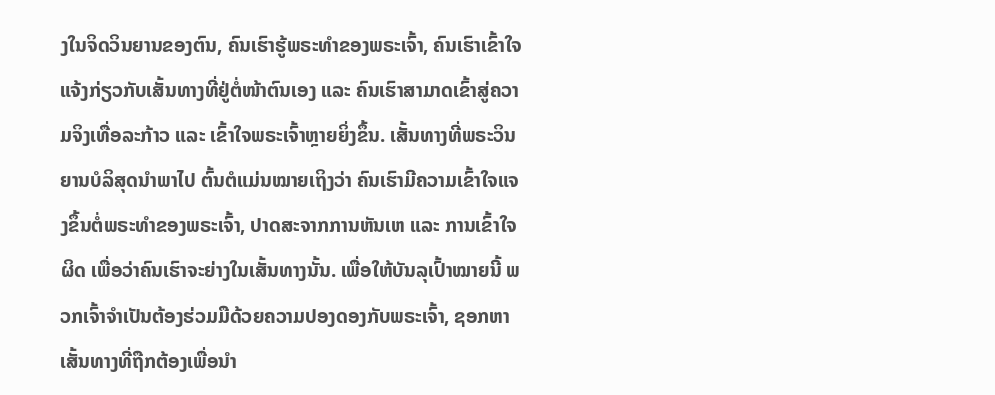ງໃນຈິດວິນຍານຂອງຕົນ, ຄົນເຮົາຮູ້ພຣະທໍາຂອງພຣະເຈົ້າ, ຄົນເຮົາເຂົ້າໃຈແຈ້ງກ່ຽວກັບເສັ້ນທາງທີ່ຢູ່ຕໍ່ໜ້າຕົນເອງ ແລະ ຄົນເຮົາສາມາດເຂົ້າສູ່ຄວາມຈິງເທື່ອລະກ້າວ ແລະ ເຂົ້າໃຈພຣະເຈົ້າຫຼາຍຍິ່ງຂຶ້ນ. ເສັ້ນທາງທີ່ພຣະວິນຍານບໍລິສຸດນໍາພາໄປ ຕົ້ນຕໍແມ່ນໝາຍເຖິງວ່າ ຄົນເຮົາມີຄວາມເຂົ້າໃຈແຈງຂຶ້ນຕໍ່ພຣະທໍາຂອງພຣະເຈົ້າ, ປາດສະຈາກການຫັນເຫ ແລະ ການເຂົ້າໃຈຜິດ ເພື່ອວ່າຄົນເຮົາຈະຍ່າງໃນເສັ້ນທາງນັ້ນ. ເພື່ອໃຫ້ບັນລຸເປົ້າໝາຍນີ້ ພວກເຈົ້າຈໍາເປັນຕ້ອງຮ່ວມມືດ້ວຍຄວາມປອງດອງກັບພຣະເຈົ້າ, ຊອກຫາເສັ້ນທາງທີ່ຖືກຕ້ອງເພື່ອນໍາ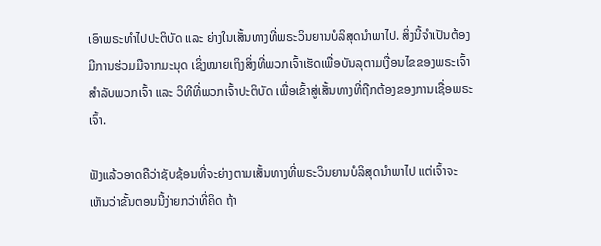ເອົາພຣະທໍາໄປປະຕິບັດ ແລະ ຍ່າງໃນເສັ້ນທາງທີ່ພຣະວິນຍານບໍລິສຸດນໍາພາໄປ. ສິ່ງນີ້ຈໍາເປັນຕ້ອງມີການຮ່ວມມືຈາກມະນຸດ ເຊິ່ງໝາຍເຖິງສິ່ງທີ່ພວກເຈົ້າເຮັດເພື່ອບັນລຸຕາມເງື່ອນໄຂຂອງພຣະເຈົ້າສໍາລັບພວກເຈົ້າ ແລະ ວິທີທີ່ພວກເຈົ້າປະຕິບັດ ເພື່ອເຂົ້າສູ່ເສັ້ນທາງທີ່ຖືກຕ້ອງຂອງການເຊື່ອພຣະເຈົ້າ.

ຟັງແລ້ວອາດຄືວ່າຊັບຊ້ອນທີ່ຈະຍ່າງຕາມເສັ້ນທາງທີ່ພຣະວິນຍານບໍລິສຸດນໍາພາໄປ ແຕ່ເຈົ້າຈະເຫັນວ່າຂັ້ນຕອນນີ້ງ່າຍກວ່າທີ່ຄິດ ຖ້າ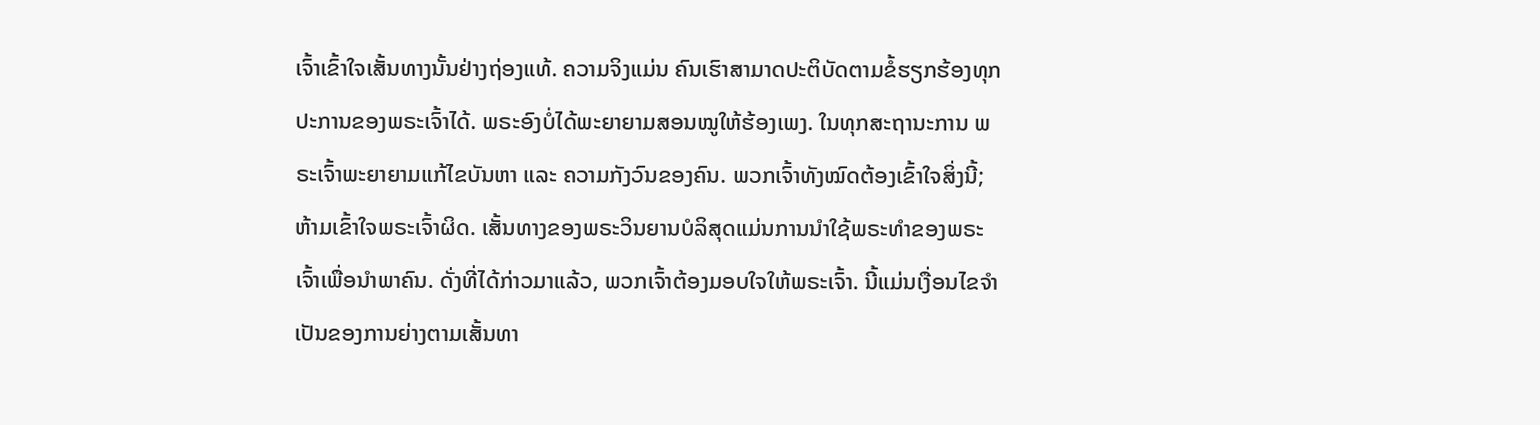ເຈົ້າເຂົ້າໃຈເສັ້ນທາງນັ້ນຢ່າງຖ່ອງແທ້. ຄວາມຈິງແມ່ນ ຄົນເຮົາສາມາດປະຕິບັດຕາມຂໍ້ຮຽກຮ້ອງທຸກປະການຂອງພຣະເຈົ້າໄດ້. ພຣະອົງບໍ່ໄດ້ພະຍາຍາມສອນໝູໃຫ້ຮ້ອງເພງ. ໃນທຸກສະຖານະການ ພຣະເຈົ້າພະຍາຍາມແກ້ໄຂບັນຫາ ແລະ ຄວາມກັງວົນຂອງຄົນ. ພວກເຈົ້າທັງໝົດຕ້ອງເຂົ້າໃຈສິ່ງນີ້; ຫ້າມເຂົ້າໃຈພຣະເຈົ້າຜິດ. ເສັ້ນທາງຂອງພຣະວິນຍານບໍລິສຸດແມ່ນການນໍາໃຊ້ພຣະທໍາຂອງພຣະເຈົ້າເພື່ອນໍາພາຄົນ. ດັ່ງທີ່ໄດ້ກ່າວມາແລ້ວ, ພວກເຈົ້າຕ້ອງມອບໃຈໃຫ້ພຣະເຈົ້າ. ນີ້ແມ່ນເງື່ອນໄຂຈໍາເປັນຂອງການຍ່າງຕາມເສັ້ນທາ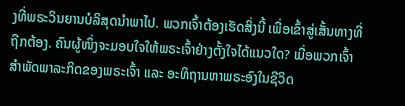ງທີ່ພຣະວິນຍານບໍລິສຸດນໍາພາໄປ. ພວກເຈົ້າຕ້ອງເຮັດສິ່ງນີ້ ເພື່ອເຂົ້າສູ່ເສັ້ນທາງທີ່ຖືກຕ້ອງ. ຄົນຜູ້ໜຶ່ງຈະມອບໃຈໃຫ້ພຣະເຈົ້າຢ່າງຕັ້ງໃຈໄດ້ແນວໃດ? ເມື່ອພວກເຈົ້າສໍາພັດພາລະກິດຂອງພຣະເຈົ້າ ແລະ ອະທິຖານຫາພຣະອົງໃນຊີວິດ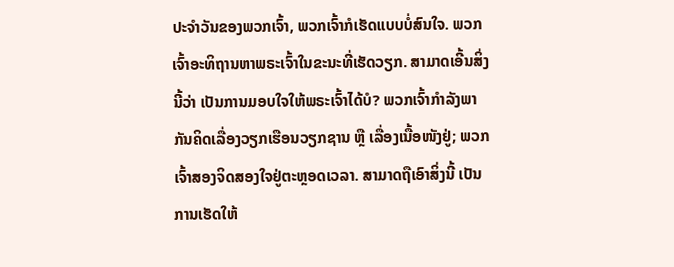ປະຈໍາວັນຂອງພວກເຈົ້າ, ພວກເຈົ້າກໍເຮັດແບບບໍ່ສົນໃຈ. ພວກເຈົ້າອະທິຖານຫາພຣະເຈົ້າໃນຂະນະທີ່ເຮັດວຽກ. ສາມາດເອີ້ນສິ່ງນີ້ວ່າ ເປັນການມອບໃຈໃຫ້ພຣະເຈົ້າໄດ້ບໍ? ພວກເຈົ້າກໍາລັງພາກັນຄິດເລື່ອງວຽກເຮືອນວຽກຊານ ຫຼື ເລື່ອງເນື້ອໜັງຢູ່; ພວກເຈົ້າສອງຈິດສອງໃຈຢູ່ຕະຫຼອດເວລາ. ສາມາດຖືເອົາສິ່ງນີ້ ເປັນການເຮັດໃຫ້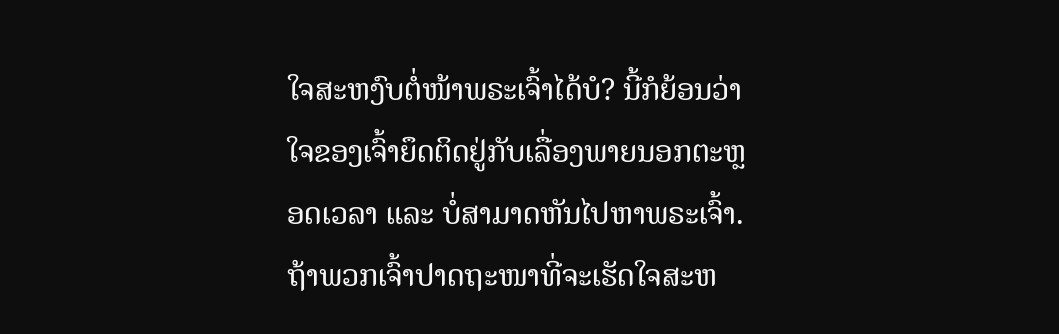ໃຈສະຫງົບຕໍ່ໜ້າພຣະເຈົ້າໄດ້ບໍ? ນີ້ກໍຍ້ອນວ່າ ໃຈຂອງເຈົ້າຍຶດຕິດຢູ່ກັບເລື່ອງພາຍນອກຕະຫຼອດເວລາ ແລະ ບໍ່ສາມາດຫັນໄປຫາພຣະເຈົ້າ. ຖ້າພວກເຈົ້າປາດຖະໜາທີ່ຈະເຮັດໃຈສະຫ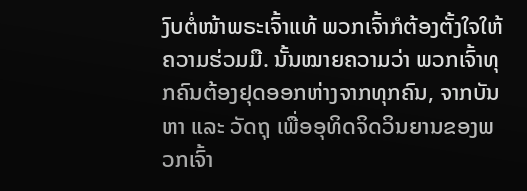ງົບຕໍ່ໜ້າພຣະເຈົ້າແທ້ ພວກເຈົ້າກໍຕ້ອງຕັ້ງໃຈໃຫ້ຄວາມຮ່ວມມື. ນັ້ນໝາຍຄວາມວ່າ ພວກເຈົ້າທຸກຄົນຕ້ອງຢຸດອອກຫ່າງຈາກທຸກຄົນ, ຈາກບັນຫາ ແລະ ວັດຖຸ ເພື່ອອຸທິດຈິດວິນຍານຂອງພວກເຈົ້າ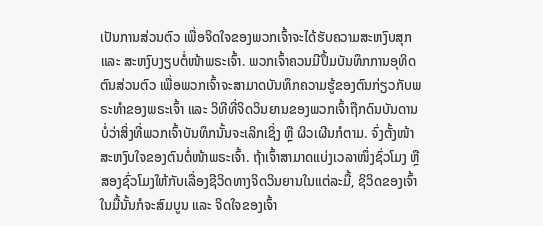ເປັນການສ່ວນຕົວ ເພື່ອຈິດໃຈຂອງພວກເຈົ້າຈະໄດ້ຮັບຄວາມສະຫງົບສຸກ ແລະ ສະຫງົບງຽບຕໍ່ໜ້າພຣະເຈົ້າ. ພວກເຈົ້າຄວນມີປຶ້ມບັນທຶກການອຸທິດຕົນສ່ວນຕົວ ເພື່ອພວກເຈົ້າຈະສາມາດບັນທຶກຄວາມຮູ້ຂອງຕົນກ່ຽວກັບພຣະທໍາຂອງພຣະເຈົ້າ ແລະ ວິທີທີ່ຈິດວິນຍານຂອງພວກເຈົ້າຖືກດົນບັນດານ ບໍ່ວ່າສິ່ງທີ່ພວກເຈົ້າບັນທຶກນັ້ນຈະເລິກເຊິ່ງ ຫຼື ຜິວເຜີນກໍຕາມ. ຈົ່ງຕັ້ງໜ້າສະຫງົບໃຈຂອງຕົນຕໍ່ໜ້າພຣະເຈົ້າ. ຖ້າເຈົ້າສາມາດແບ່ງເວລາໜຶ່ງຊົ່ວໂມງ ຫຼື ສອງຊົ່ວໂມງໃຫ້ກັບເລື່ອງຊີວິດທາງຈິດວິນຍານໃນແຕ່ລະມື້, ຊິວິດຂອງເຈົ້າໃນມື້ນັ້ນກໍຈະສົມບູນ ແລະ ຈິດໃຈຂອງເຈົ້າ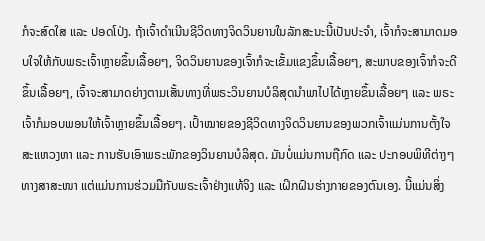ກໍຈະສົດໃສ ແລະ ປອດໂປ່ງ. ຖ້າເຈົ້າດໍາເນີນຊີວິດທາງຈິດວິນຍານໃນລັກສະນະນີ້ເປັນປະຈໍາ, ເຈົ້າກໍຈະສາມາດມອບໃຈໃຫ້ກັບພຣະເຈົ້າຫຼາຍຂຶ້ນເລື້ອຍໆ, ຈິດວິນຍານຂອງເຈົ້າກໍຈະເຂັ້ມແຂງຂຶ້ນເລື້ອຍໆ, ສະພາບຂອງເຈົ້າກໍຈະດີຂຶ້ນເລື້ອຍໆ, ເຈົ້າຈະສາມາດຍ່າງຕາມເສັ້ນທາງທີ່ພຣະວິນຍານບໍລິສຸດນໍາພາໄປໄດ້ຫຼາຍຂຶ້ນເລື້ອຍໆ ແລະ ພຣະເຈົ້າກໍມອບພອນໃຫ້ເຈົ້າຫຼາຍຂຶ້ນເລື້ອຍໆ. ເປົ້າໝາຍຂອງຊີວິດທາງຈິດວິນຍານຂອງພວກເຈົ້າແມ່ນການຕັ້ງໃຈສະແຫວງຫາ ແລະ ການຮັບເອົາພຣະພັກຂອງວິນຍານບໍລິສຸດ. ມັນບໍ່ແມ່ນການຖືກົດ ແລະ ປະກອບພິທີຕ່າງໆທາງສາສະໜາ ແຕ່ແມ່ນການຮ່ວມມືກັບພຣະເຈົ້າຢ່າງແທ້ຈິງ ແລະ ເຝິກຝົນຮ່າງກາຍຂອງຕົນເອງ. ນີ້ແມ່ນສິ່ງ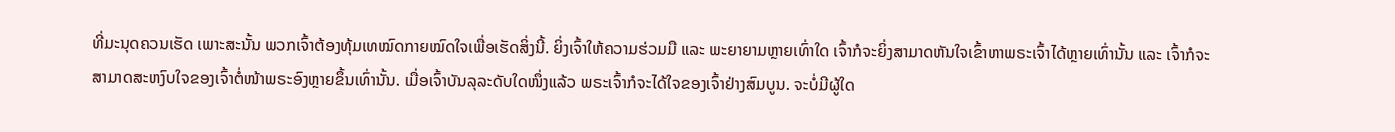ທີ່ມະນຸດຄວນເຮັດ ເພາະສະນັ້ນ ພວກເຈົ້າຕ້ອງທຸ້ມເທໝົດກາຍໝົດໃຈເພື່ອເຮັດສິ່ງນີ້. ຍິ່ງເຈົ້າໃຫ້ຄວາມຮ່ວມມື ແລະ ພະຍາຍາມຫຼາຍເທົ່າໃດ ເຈົ້າກໍຈະຍິ່ງສາມາດຫັນໃຈເຂົ້າຫາພຣະເຈົ້າໄດ້ຫຼາຍເທົ່ານັ້ນ ແລະ ເຈົ້າກໍຈະສາມາດສະຫງົບໃຈຂອງເຈົ້າຕໍ່ໜ້າພຣະອົງຫຼາຍຂຶ້ນເທົ່ານັ້ນ. ເມື່ອເຈົ້າບັນລຸລະດັບໃດໜຶ່ງແລ້ວ ພຣະເຈົ້າກໍຈະໄດ້ໃຈຂອງເຈົ້າຢ່າງສົມບູນ. ຈະບໍ່ມີຜູ້ໃດ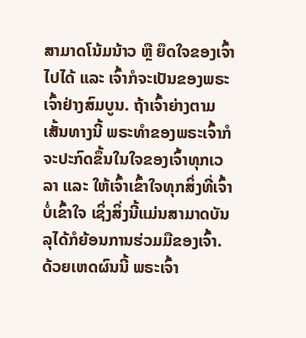ສາມາດໂນ້ມນ້າວ ຫຼື ຍຶດໃຈຂອງເຈົ້າໄປໄດ້ ແລະ ເຈົ້າກໍຈະເປັນຂອງພຣະເຈົ້າຢ່າງສົມບູນ. ຖ້າເຈົ້າຍ່າງຕາມເສັ້ນທາງນີ້ ພຣະທໍາຂອງພຣະເຈົ້າກໍຈະປະກົດຂຶ້ນໃນໃຈຂອງເຈົ້າທຸກເວລາ ແລະ ໃຫ້ເຈົ້າເຂົ້າໃຈທຸກສິ່ງທີ່ເຈົ້າບໍ່ເຂົ້າໃຈ ເຊິ່ງສິ່ງນີ້ແມ່ນສາມາດບັນລຸໄດ້ກໍຍ້ອນການຮ່ວມມືຂອງເຈົ້າ. ດ້ວຍເຫດຜົນນີ້ ພຣະເຈົ້າ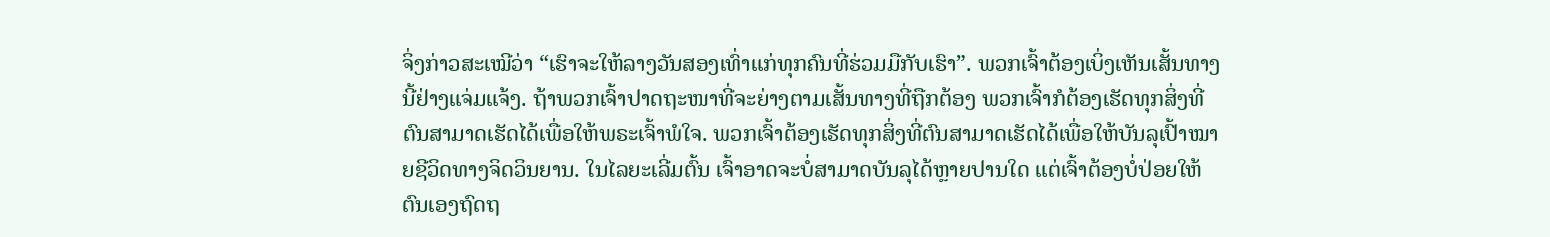ຈິ່ງກ່າວສະເໝີວ່າ “ເຮົາຈະໃຫ້ລາງວັນສອງເທົ່າແກ່ທຸກຄົນທີ່ຮ່ວມມືກັບເຮົາ”. ພວກເຈົ້າຕ້ອງເບິ່ງເຫັນເສັ້ນທາງນີ້ຢ່າງແຈ່ມແຈ້ງ. ຖ້າພວກເຈົ້າປາດຖະໜາທີ່ຈະຍ່າງຕາມເສັ້ນທາງທີ່ຖືກຕ້ອງ ພວກເຈົ້າກໍຕ້ອງເຮັດທຸກສິ່ງທີ່ຕົນສາມາດເຮັດໄດ້ເພື່ອໃຫ້ພຣະເຈົ້າພໍໃຈ. ພວກເຈົ້າຕ້ອງເຮັດທຸກສິ່ງທີ່ຕົນສາມາດເຮັດໄດ້ເພື່ອໃຫ້ບັນລຸເປົ້າໝາຍຊີວິດທາງຈິດວິນຍານ. ໃນໄລຍະເລີ່ມຕົ້ນ ເຈົ້າອາດຈະບໍ່ສາມາດບັນລຸໄດ້ຫຼາຍປານໃດ ແຕ່ເຈົ້າຕ້ອງບໍ່ປ່ອຍໃຫ້ຕົນເອງຖົດຖ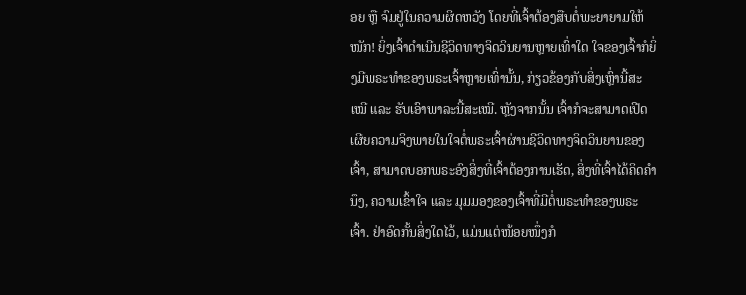ອຍ ຫຼື ຈົມຢູ່ໃນຄວາມຜິດຫວັງ ໂດຍທີ່ເຈົ້າຕ້ອງສືບຕໍ່ພະຍາຍາມໃຫ້ໜັກ! ຍິ່ງເຈົ້າດໍາເນີນຊີວິດທາງຈິດວິນຍານຫຼາຍເທົ່າໃດ ໃຈຂອງເຈົ້າກໍຍິ່ງມີພຣະທໍາຂອງພຣະເຈົ້າຫຼາຍເທົ່ານັ້ນ, ກ່ຽວຂ້ອງກັບສິ່ງເຫຼົ່ານີ້ສະເໝີ ແລະ ຮັບເອົາພາລະນີ້ສະເໝີ. ຫຼັງຈາກນັ້ນ ເຈົ້າກໍຈະສາມາດເປີດເຜີຍຄວາມຈິງພາຍໃນໃຈຕໍ່ພຣະເຈົ້າຜ່ານຊີວິດທາງຈິດວິນຍານຂອງເຈົ້າ, ສາມາດບອກພຣະອົງສິ່ງທີ່ເຈົ້າຕ້ອງການເຮັດ, ສິ່ງທີ່ເຈົ້າໄດ້ຄິດຄໍານຶງ, ຄວາມເຂົ້າໃຈ ແລະ ມຸມມອງຂອງເຈົ້າທີ່ມີຕໍ່ພຣະທໍາຂອງພຣະເຈົ້າ. ຢ່າອົດກັ້ນສິ່ງໃດໄວ້, ແມ່ນແຕ່ໜ້ອຍໜຶ່ງກໍ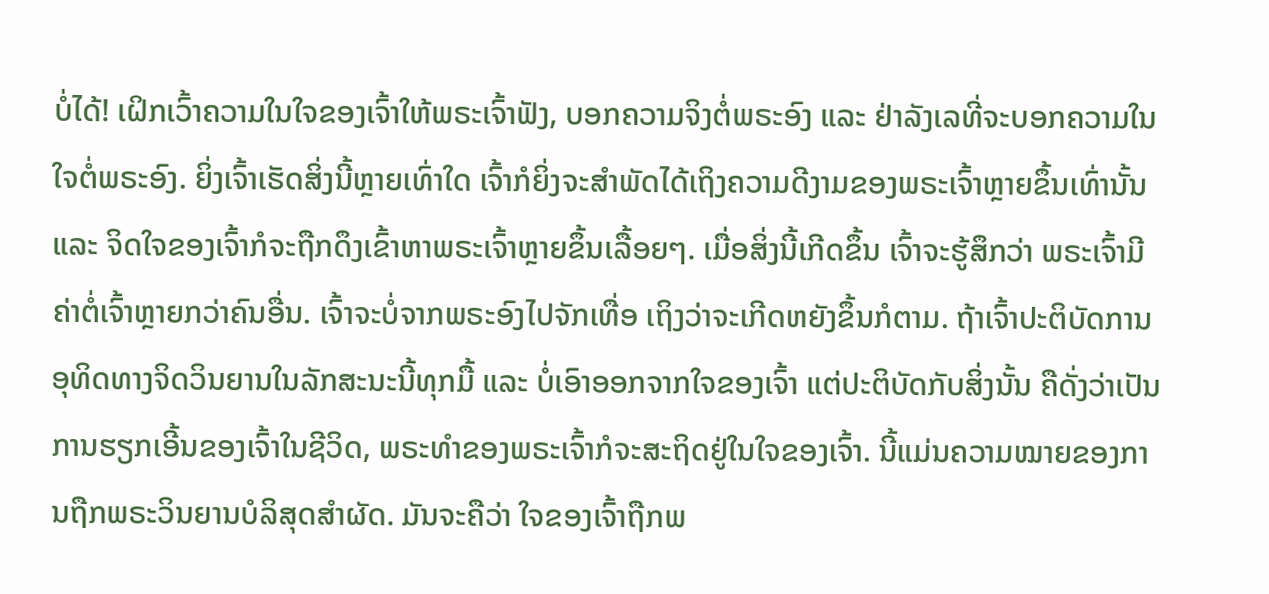ບໍ່ໄດ້! ເຝິກເວົ້າຄວາມໃນໃຈຂອງເຈົ້າໃຫ້ພຣະເຈົ້າຟັງ, ບອກຄວາມຈິງຕໍ່ພຣະອົງ ແລະ ຢ່າລັງເລທີ່ຈະບອກຄວາມໃນໃຈຕໍ່ພຣະອົງ. ຍິ່ງເຈົ້າເຮັດສິ່ງນີ້ຫຼາຍເທົ່າໃດ ເຈົ້າກໍຍິ່ງຈະສໍາພັດໄດ້ເຖິງຄວາມດີງາມຂອງພຣະເຈົ້າຫຼາຍຂຶ້ນເທົ່ານັ້ນ ແລະ ຈິດໃຈຂອງເຈົ້າກໍຈະຖືກດຶງເຂົ້າຫາພຣະເຈົ້າຫຼາຍຂຶ້ນເລື້ອຍໆ. ເມື່ອສິ່ງນີ້ເກີດຂຶ້ນ ເຈົ້າຈະຮູ້ສຶກວ່າ ພຣະເຈົ້າມີຄ່າຕໍ່ເຈົ້າຫຼາຍກວ່າຄົນອື່ນ. ເຈົ້າຈະບໍ່ຈາກພຣະອົງໄປຈັກເທື່ອ ເຖິງວ່າຈະເກີດຫຍັງຂຶ້ນກໍຕາມ. ຖ້າເຈົ້າປະຕິບັດການອຸທິດທາງຈິດວິນຍານໃນລັກສະນະນີ້ທຸກມື້ ແລະ ບໍ່ເອົາອອກຈາກໃຈຂອງເຈົ້າ ແຕ່ປະຕິບັດກັບສິ່ງນັ້ນ ຄືດັ່ງວ່າເປັນການຮຽກເອີ້ນຂອງເຈົ້າໃນຊີວິດ, ພຣະທໍາຂອງພຣະເຈົ້າກໍຈະສະຖິດຢູ່ໃນໃຈຂອງເຈົ້າ. ນີ້ແມ່ນຄວາມໝາຍຂອງການຖືກພຣະວິນຍານບໍລິສຸດສໍາຜັດ. ມັນຈະຄືວ່າ ໃຈຂອງເຈົ້າຖືກພ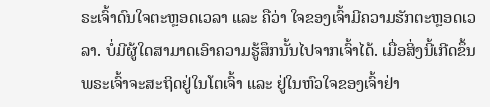ຣະເຈົ້າດົນໃຈຕະຫຼອດເວລາ ແລະ ຄືວ່າ ໃຈຂອງເຈົ້າມີຄວາມຮັກຕະຫຼອດເວລາ. ບໍ່ມີຜູ້ໃດສາມາດເອົາຄວາມຮູ້ສຶກນັ້ນໄປຈາກເຈົ້າໄດ້. ເມື່ອສິ່ງນີ້ເກີດຂຶ້ນ ພຣະເຈົ້າຈະສະຖິດຢູ່ໃນໂຕເຈົ້າ ແລະ ຢູ່ໃນຫົວໃຈຂອງເຈົ້າຢ່າ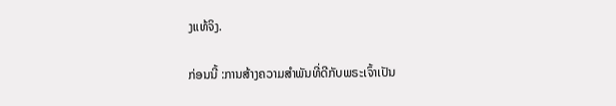ງແທ້ຈິງ.

ກ່ອນນີ້ :ການສ້າງຄວາມສໍາພັນທີ່ດີກັບພຣະເຈົ້າເປັນ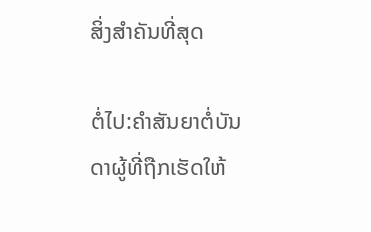ສິ່ງສໍາຄັນທີ່ສຸດ

ຕໍ່ໄປ:ຄຳສັນຍາຕໍ່ບັນດາຜູ້ທີ່ຖືກເຮັດໃຫ້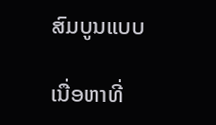ສົມບູນແບບ

ເນື່ອຫາທີ່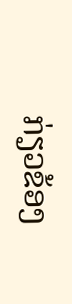ກ່ຽວຂ້ອງ